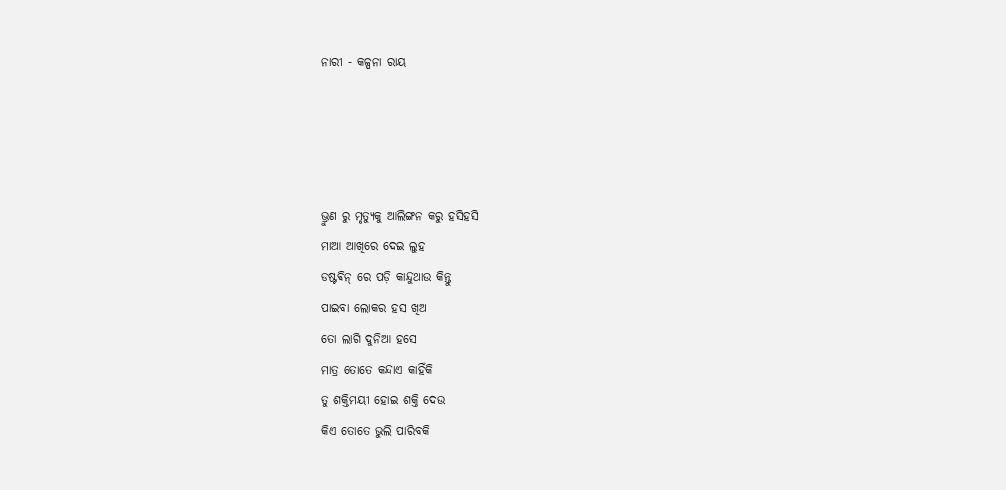ନାରୀ - କଳ୍ପନା ରାୟ




ଭ୍ରୁଣ ରୁ ମୃତ୍ୟୁକୁ ଆଲିଙ୍ଗନ କରୁ ହସିହସି
ମାଆ ଆଖିରେ ଦେଇ ଲୁହ
ଡଷ୍ଟଵିନ୍ ରେ ପଡ଼ି କାନ୍ଦୁଥାଉ କିନ୍ତୁ
ପାଇବା ଲୋକର ହସ ଖିଅ
ତୋ ଲାଗି ଦୁନିଆ ହସେ
ମାତ୍ର ତୋତେ କନ୍ଦାଏ କାହିଁକି
ତୁ ଶକ୍ତିମୟୀ ହୋଇ ଶକ୍ତି ଦେଉ
କିଏ ତୋତେ ଭୁଲି ପାରିବକି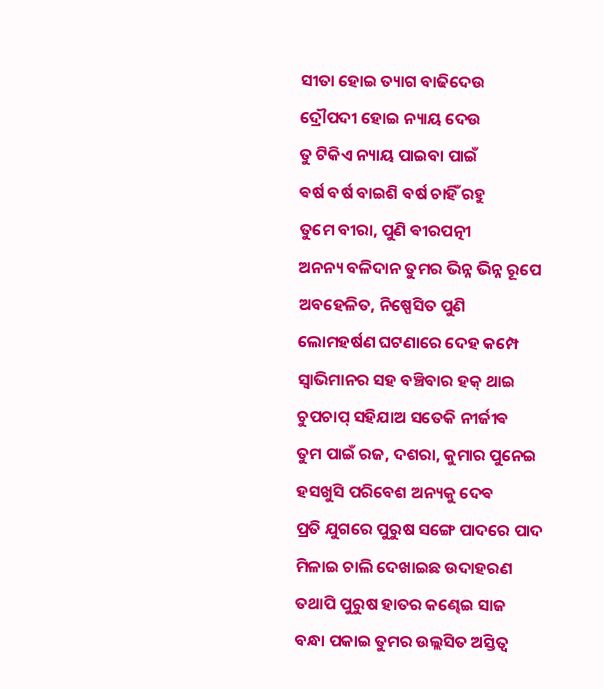ସୀତା ହୋଇ ତ୍ୟାଗ ବାଢିଦେଉ
ଦ୍ରୌପଦୀ ହୋଇ ନ୍ୟାୟ ଦେଉ
ତୁ ଟିକିଏ ନ୍ୟାୟ ପାଇବା ପାଇଁ
ଵର୍ଷ ବର୍ଷ ବାଇଶି ବର୍ଷ ଚାହିଁ ରହୁ
ତୁମେ ବୀରା, ପୁଣି ଵୀରପତ୍ନୀ
ଅନନ୍ୟ ବଳିଦାନ ତୁମର ଭିନ୍ନ ଭିନ୍ନ ରୂପେ
ଅବହେଳିତ, ନିଷ୍ପେସିତ ପୁଣି
ଲୋମହର୍ଷଣ ଘଟଣାରେ ଦେହ କମ୍ପେ
ସ୍ବାଭିମାନର ସହ ବଞ୍ଚିବାର ହକ୍ ଥାଇ
ଚୁପଚାପ୍ ସହିଯାଅ ସତେକି ନୀର୍ଜୀଵ
ତୁମ ପାଇଁ ରଜ, ଦଶରା, କୁମାର ପୁନେଇ
ହସଖୁସି ପରିବେଶ ଅନ୍ୟକୁ ଦେଵ
ପ୍ରତି ଯୁଗରେ ପୁରୁଷ ସଙ୍ଗେ ପାଦରେ ପାଦ
ମିଳାଇ ଚାଲି ଦେଖାଇଛ ଉଦାହରଣ
ତଥାପି ପୁରୁଷ ହାତର‌ କଣ୍ଢେଇ ସାଜ
ବନ୍ଧା ପକାଇ ତୁମର ଉଲ୍ଲସିତ ଅସ୍ତିତ୍ବ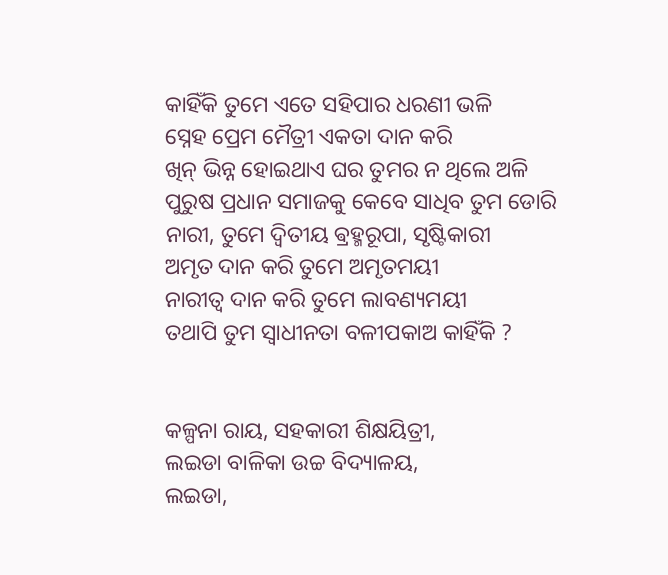କାହିଁକି ତୁମେ ଏତେ ସହିପାର ଧରଣୀ ଭଳି
ସ୍ନେହ ପ୍ରେମ ମୈତ୍ରୀ ଏକତା ଦାନ କରି
ଖିନ୍ ଭିନ୍ନ ହୋଇଥାଏ ଘର ତୁମର ନ ଥିଲେ ଅଳି
ପୁରୁଷ ପ୍ରଧାନ ସମାଜକୁ କେବେ ସାଧିବ ତୁମ ଡୋରି
ନାରୀ, ତୁମେ ଦ୍ଵିତୀୟ ଵ୍ରହ୍ମରୂପା, ସୃଷ୍ଟିକାରୀ
ଅମୃତ ଦାନ କରି ତୁମେ ଅମୃତମୟୀ
ନାରୀତ୍ଵ ଦାନ କରି ତୁମେ ଲାବଣ୍ୟମୟୀ
ତଥାପି ତୁମ ସ୍ଵାଧୀନତା ବଳୀପକାଅ କାହିଁକି ?


କଳ୍ପନା ରାୟ, ସହକାରୀ ଶିକ୍ଷୟିତ୍ରୀ,
ଲଇଡା ବାଳିକା ଉଚ୍ଚ ବିଦ୍ୟାଳୟ,
ଲଇଡା,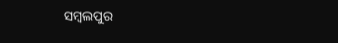ସମ୍ବଲପୁର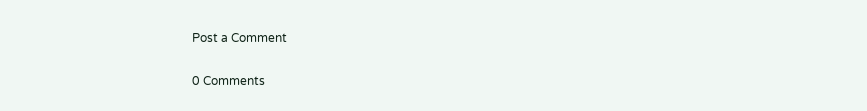Post a Comment

0 Comments